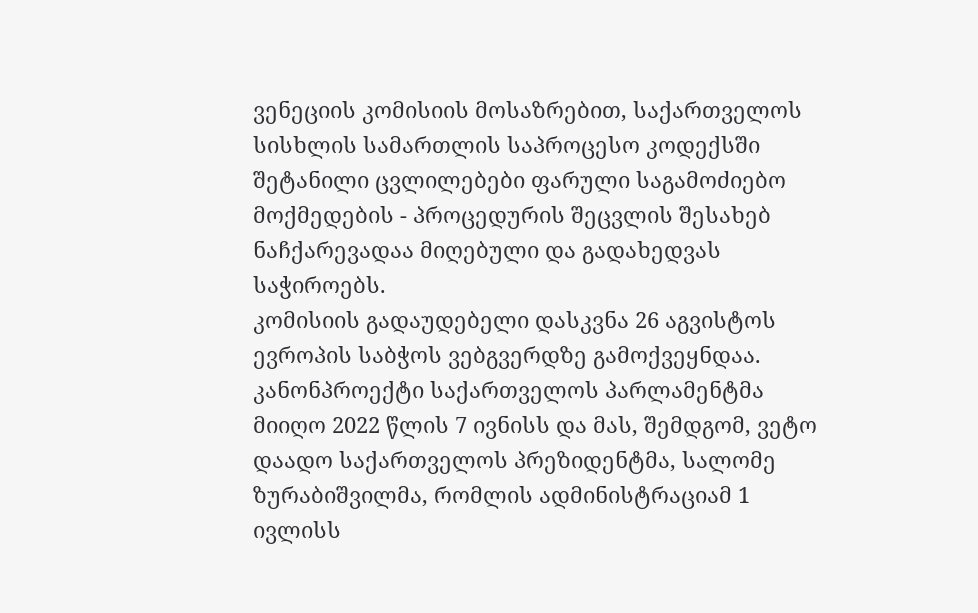ვენეციის კომისიის მოსაზრებით, საქართველოს სისხლის სამართლის საპროცესო კოდექსში შეტანილი ცვლილებები ფარული საგამოძიებო მოქმედების - პროცედურის შეცვლის შესახებ ნაჩქარევადაა მიღებული და გადახედვას საჭიროებს.
კომისიის გადაუდებელი დასკვნა 26 აგვისტოს ევროპის საბჭოს ვებგვერდზე გამოქვეყნდაა.
კანონპროექტი საქართველოს პარლამენტმა მიიღო 2022 წლის 7 ივნისს და მას, შემდგომ, ვეტო დაადო საქართველოს პრეზიდენტმა, სალომე ზურაბიშვილმა, რომლის ადმინისტრაციამ 1 ივლისს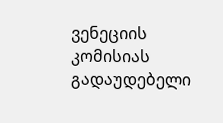ვენეციის კომისიას გადაუდებელი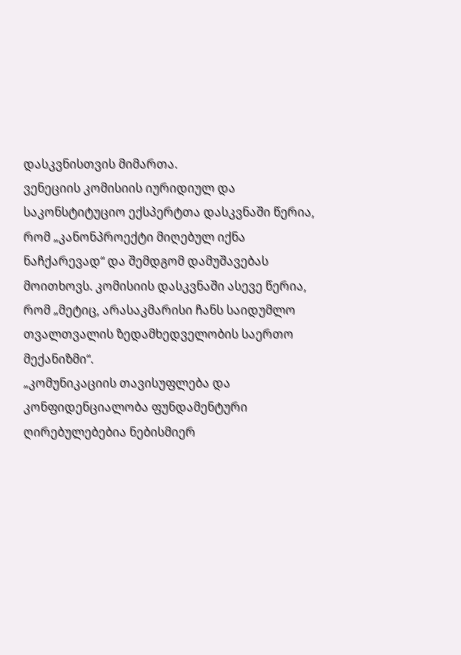დასკვნისთვის მიმართა.
ვენეციის კომისიის იურიდიულ და საკონსტიტუციო ექსპერტთა დასკვნაში წერია, რომ „კანონპროექტი მიღებულ იქნა ნაჩქარევად“ და შემდგომ დამუშავებას მოითხოვს. კომისიის დასკვნაში ასევე წერია, რომ „მეტიც, არასაკმარისი ჩანს საიდუმლო თვალთვალის ზედამხედველობის საერთო მექანიზმი“.
„კომუნიკაციის თავისუფლება და კონფიდენციალობა ფუნდამენტური ღირებულებებია ნებისმიერ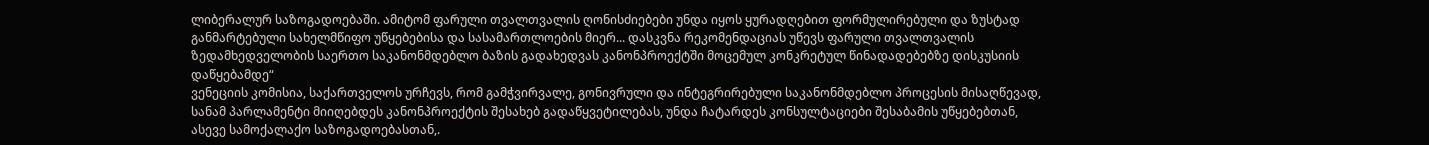ლიბერალურ საზოგადოებაში. ამიტომ ფარული თვალთვალის ღონისძიებები უნდა იყოს ყურადღებით ფორმულირებული და ზუსტად განმარტებული სახელმწიფო უწყებებისა და სასამართლოების მიერ... დასკვნა რეკომენდაციას უწევს ფარული თვალთვალის ზედამხედველობის საერთო საკანონმდებლო ბაზის გადახედვას კანონპროექტში მოცემულ კონკრეტულ წინადადებებზე დისკუსიის დაწყებამდე“
ვენეციის კომისია, საქართველოს ურჩევს, რომ გამჭვირვალე, გონივრული და ინტეგრირებული საკანონმდებლო პროცესის მისაღწევად, სანამ პარლამენტი მიიღებდეს კანონპროექტის შესახებ გადაწყვეტილებას, უნდა ჩატარდეს კონსულტაციები შესაბამის უწყებებთან, ასევე სამოქალაქო საზოგადოებასთან,.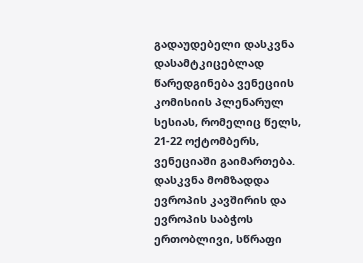გადაუდებელი დასკვნა დასამტკიცებლად წარედგინება ვენეციის კომისიის პლენარულ სესიას, რომელიც წელს, 21-22 ოქტომბერს, ვენეციაში გაიმართება.
დასკვნა მომზადდა ევროპის კავშირის და ევროპის საბჭოს ერთობლივი, სწრაფი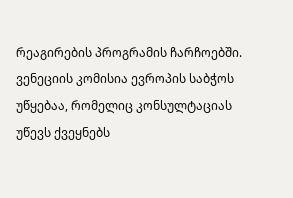რეაგირების პროგრამის ჩარჩოებში.
ვენეციის კომისია ევროპის საბჭოს უწყებაა, რომელიც კონსულტაციას უწევს ქვეყნებს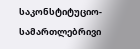საკონსტიტუციო- სამართლებრივი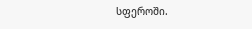სფეროში.